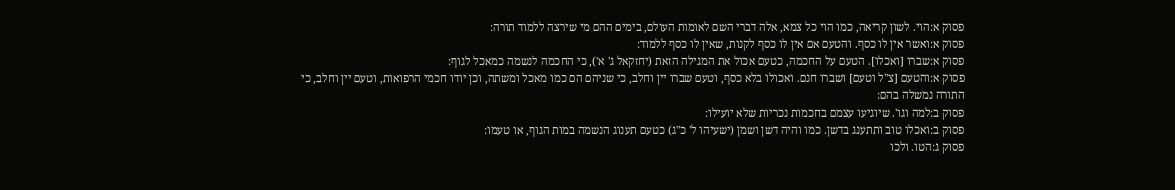פסוק א:הוי. לשון קריאה, כמו הוי כל צמא, אלה דברי השם לאומות העולם, בימים ההם מי שירצה ללמוד תורה:
פסוק א:ואשר אין לו כסף. והטעם אם אין לו כסף לקנות, שאין לו כסף ללמוד:
פסוק א:שברו [ואכלו]. הטעם על החכמה, כטעם אכול את המגילה הזאת (יחזקאל ג' א'), כי החכמה לנשמה כמאכל לגוף:
פסוק א:והטעם [צ"ל וטעם] ושברו חנם. ואכולו בלא כסף, וטעם שברו יין וחלב, כי שניהם הם כמו מאכל ומשתה, וכן יודו חכמי הרפואות, וטעם יין וחלב, כי התורה נמשלה בהם:
פסוק ב:למה וגו'. שיוגיעו עצמם בחכמות נכריות שלא יועילו:
פסוק ב:ואכלו טוב ותתענג בדשן. כמו והיה דשן ושמן (ישעיהו ל' כ"ג) כטעם תענוג הנשמה במות הגוף, או טעמו:
פסוק ג:הטו. ולכו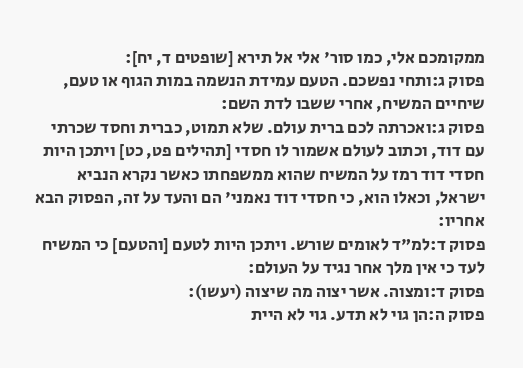ממקומכם אלי, כמו סור' אלי אל תירא [שופטים ד, יח]:
פסוק ג:ותחי נפשכם. הטעם עמידת הנשמה במות הגוף או טעם, שיחיים המשיח, אחרי ששבו לדת השם:
פסוק ג:ואכרתה לכם ברית עולם. שלא תמוט, כברית וחסד שכרתי עם דוד, וכתוב לעולם אשמור לו חסדי [תהילים פט, כט] ויתכן היות חסדי דוד רמז על המשיח שהוא ממשפחתו כאשר נקרא הנביא ישראל, וכאלו הוא, כי חסדי דוד נאמני' הם והעד על זה, הפסוק הבא אחריו:
פסוק ד:למ"ד לאומים שורש. ויתכן היות לטעם [והטעם] כי המשיח לעד כי אין מלך אחר נגיד על העולם:
פסוק ד:ומצוה. אשר יצוה מה שיצוה (יעשו):
פסוק ה:הן גוי לא תדע. גוי לא היית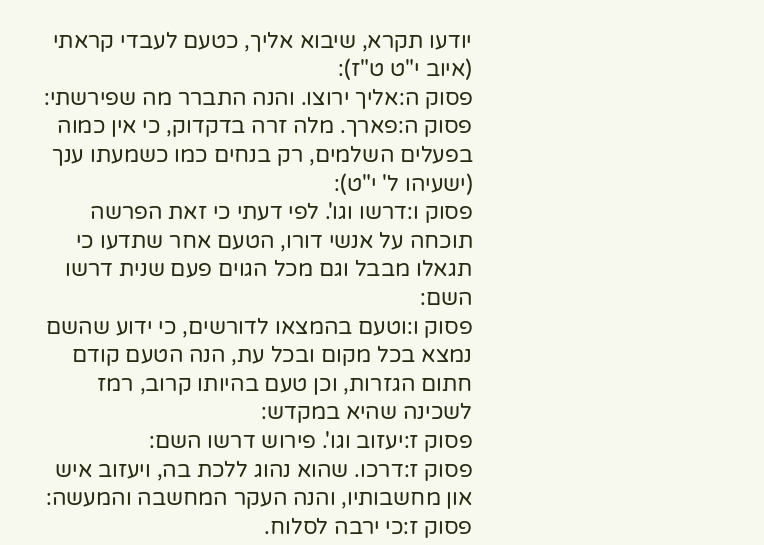יודעו תקרא, שיבוא אליך, כטעם לעבדי קראתי (איוב י"ט ט"ז):
פסוק ה:אליך ירוצו. והנה התברר מה שפירשתי:
פסוק ה:פארך. מלה זרה בדקדוק, כי אין כמוה בפעלים השלמים, רק בנחים כמו כשמעתו ענך (ישעיהו ל' י"ט):
פסוק ו:דרשו וגו'. לפי דעתי כי זאת הפרשה תוכחה על אנשי דורו, הטעם אחר שתדעו כי תגאלו מבבל וגם מכל הגוים פעם שנית דרשו השם:
פסוק ו:וטעם בהמצאו לדורשים, כי ידוע שהשם נמצא בכל מקום ובכל עת, הנה הטעם קודם חתום הגזרות, וכן טעם בהיותו קרוב, רמז לשכינה שהיא במקדש:
פסוק ז:יעזוב וגו'. פירוש דרשו השם:
פסוק ז:דרכו. שהוא נהוג ללכת בה, ויעזוב איש און מחשבותיו, והנה העקר המחשבה והמעשה:
פסוק ז:כי ירבה לסלוח.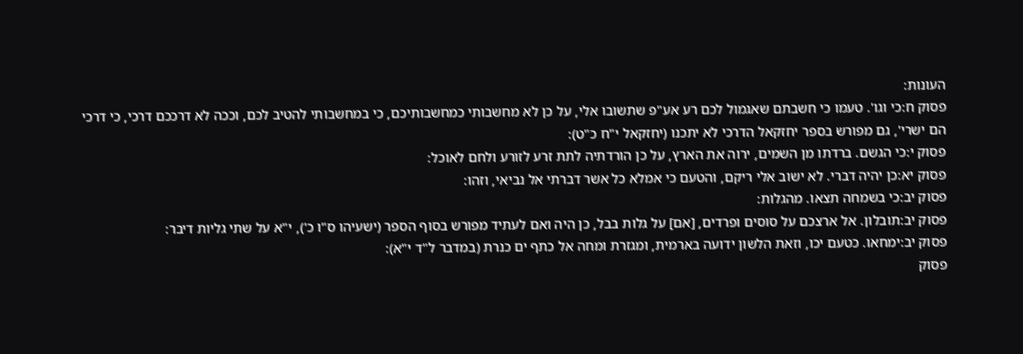העונות:
פסוק ח:כי וגו'. טעמו כי חשבתם שאגמול לכם רע אע"פ שתשובו אלי, על כן לא מחשבותי כמחשבותיכם, כי במחשבותי להטיב לכם, וככה לא דרככם דרכי, כי דרכי הם ישרי', גם מפורש בספר יחזקאל הדרכי לא יתכנו (יחזקאל י"ח כ"ט):
פסוק י:כי הגשם. ברדתו מן השמים, ירוה את הארץ, על כן הורדתיה לתת זרע לזורע ולחם לאוכל:
פסוק יא:כן יהיה דברי. לא ישוב אלי ריקם, והטעם כי אמלא כל אשר דברתי אל נביאי, וזהו:
פסוק יב:כי בשמחה תצאו. מהגלות:
פסוק יב:תובלון. אל ארצכם על סוסים ופרדים, [אם] על גלות בבל, כן היה ואם לעתיד מפורש בסוף הספר (ישעיהו ס"ו כ'), י"א על שתי גליות דיבר:
פסוק יב:ימחאו. כטעם יכו, וזאת הלשון ידועה בארמית, ומגזרת ומחה אל כתף ים כנרת (במדבר ל"ד י"א):
פסוק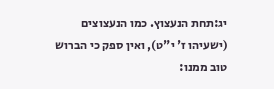יג:תחת הנעצוץ. כמו הנעצוצים (ישעיהו ז' י"ט), ואין ספק כי הברוש טוב ממנו: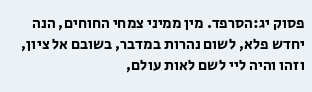פסוק יג:הסרפד. מין ממיני צמחי החוחים, הנה יחדש פלא, לשום נהרות במדבר, בשובם אל ציון, וזהו והיה ליי לשם לאות עולם,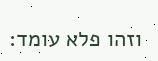וזהו פלא עומד: